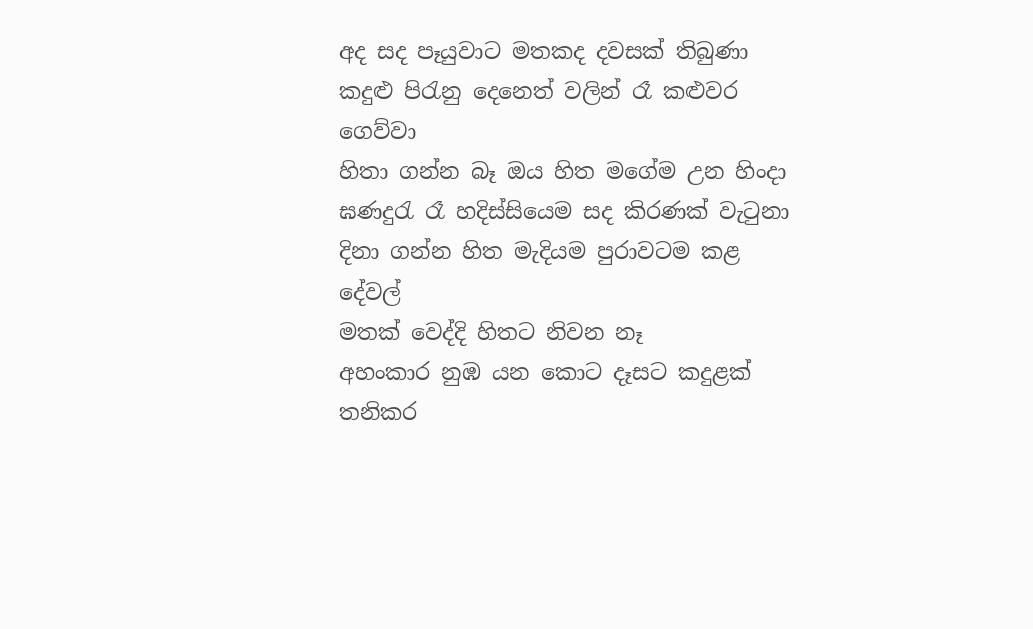අද සද පෑයුවාට මතකද දවසක් තිබුණා
කදුළු පිරැනු දෙනෙත් වලින් රෑ කළුවර ගෙව්වා
හිතා ගන්න බෑ ඔය හිත මගේම උන හිංදා
ඝණදුරැ රෑ හදිස්සියෙම සද කිරණක් වැටුනා
දිනා ගන්න හිත මැදියම පුරාවටම කළ දේවල්
මතක් වෙද්දි හිතට නිවන නෑ
අහංකාර නුඹ යන කොට දෑසට කදුළක් තනිකර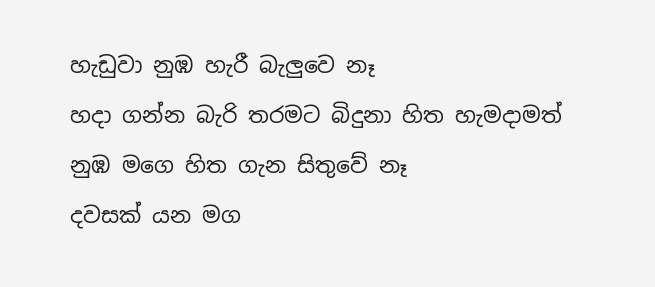හැඩුවා නුඹ හැරී බැලුවෙ නෑ
හදා ගන්න බැරි තරමට බිදුනා හිත හැමදාමත්
නුඹ මගෙ හිත ගැන සිතුවේ නෑ
දවසක් යන මග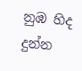නුඹ හිද දුන්න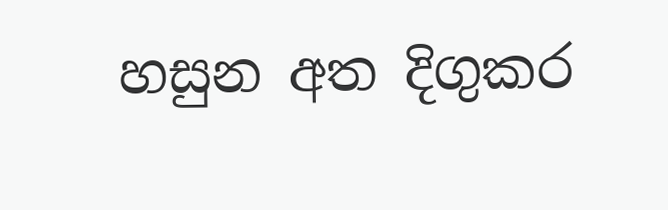හසුන අත දිගුකර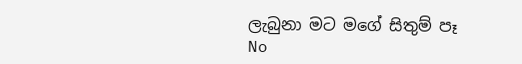ලැබුනා මට මගේ සිතුම් පෑ
No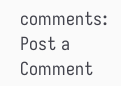comments:
Post a Comment